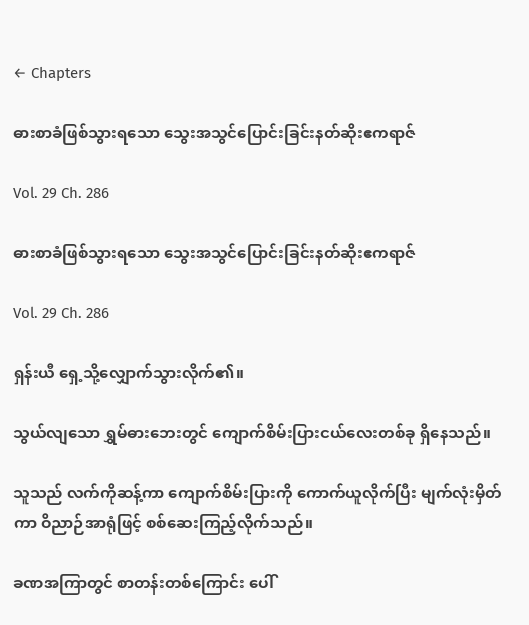← Chapters

ဓားစာခံဖြစ်သွားရသော သွေးအသွင်ပြောင်းခြင်းနတ်ဆိုးဧကရာဇ်

Vol. 29 Ch. 286

ဓားစာခံဖြစ်သွားရသော သွေးအသွင်ပြောင်းခြင်းနတ်ဆိုးဧကရာဇ်

Vol. 29 Ch. 286

ရှန်းယီ ရှေ့သို့လျှောက်သွားလိုက်၏။

သွယ်လျသော ရွှမ်ဓားဘေးတွင် ကျောက်စိမ်းပြားငယ်လေးတစ်ခု ရှိနေသည်။

သူသည် လက်ကိုဆန့်ကာ ကျောက်စိမ်းပြားကို ကောက်ယူလိုက်ပြီး မျက်လုံးမှိတ်ကာ ဝိညာဉ်အာရုံဖြင့် စစ်ဆေးကြည့်လိုက်သည်။

ခဏအကြာတွင် စာတန်းတစ်ကြောင်း ပေါ်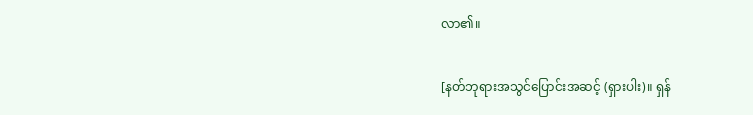လာ၏။

[နတ်ဘုရားအသွင်ပြောင်းအဆင့် (ရှားပါး)။ ရှန်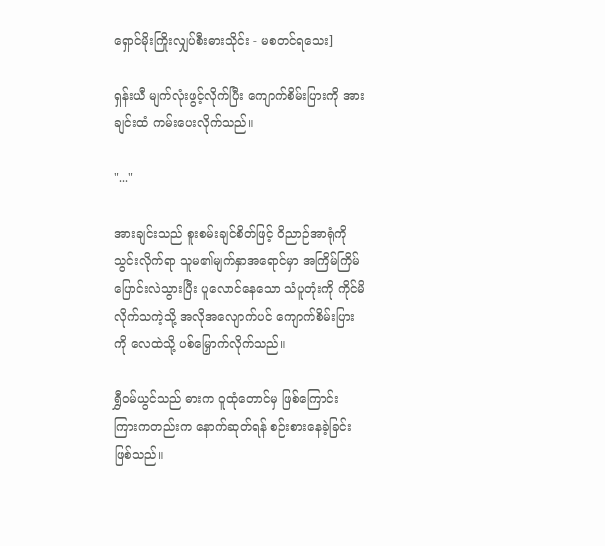ရှောင်မိုးကြိုးလျှပ်စီးဓားသိုင်း - မစတင်ရသေး]

ရှန်းယီ မျက်လုံးဖွင့်လိုက်ပြီး ကျောက်စိမ်းပြားကို အားချင်းထံ ကမ်းပေးလိုက်သည်။

"..."

အားချင်းသည် စူးစမ်းချင်စိတ်ဖြင့် ဝိညာဉ်အာရုံကို သွင်းလိုက်ရာ သူမ၏မျက်နှာအရောင်မှာ အကြိမ်ကြိမ် ပြောင်းလဲသွားပြီး ပူလောင်နေသော သံပူတုံးကို ကိုင်မိလိုက်သကဲ့သို့ အလိုအလျောက်ပင် ကျောက်စိမ်းပြားကို လေထဲသို့ ပစ်မြှောက်လိုက်သည်။

ရွှီဝမ်ယွင်သည် ဓားက ဝူထုံတောင်မှ ဖြစ်ကြောင်း ကြားကတည်းက နောက်ဆုတ်ရန် စဉ်းစားနေခဲ့ခြင်း ဖြစ်သည်။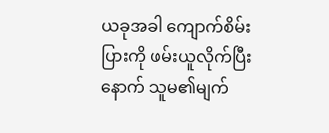ယခုအခါ ကျောက်စိမ်းပြားကို ဖမ်းယူလိုက်ပြီးနောက် သူမ၏မျက်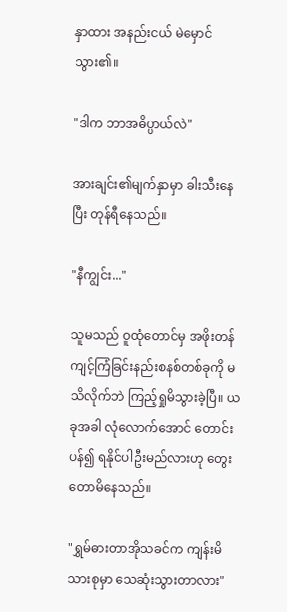နှာထား အနည်းငယ် မဲမှောင်သွား၏။

"ဒါက ဘာအဓိပ္ပာယ်လဲ"

အားချင်း၏မျက်နှာမှာ ခါးသီးနေပြီး တုန်ရီနေသည်။

"နီကျွင်း..."

သူမသည် ဝူထုံတောင်မှ အဖိုးတန်ကျင့်ကြံခြင်းနည်းစနစ်တစ်ခုကို မသိလိုက်ဘဲ ကြည့်ရှုမိသွားခဲ့ပြီ။ ယခုအခါ လုံလောက်အောင် တောင်းပန်၍ ရနိုင်ပါဦးမည်လားဟု တွေးတောမိနေသည်။

"ရွှမ်ဓားတာအိုသခင်က ကျန်းမိသားစုမှာ သေဆုံးသွားတာလား"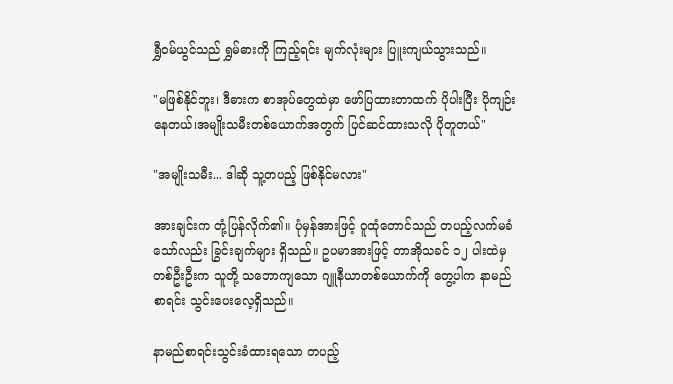ရွှီဝမ်ယွင်သည် ရွှမ်ဓားကို ကြည့်ရင်း မျက်လုံးများ ပြူးကျယ်သွားသည်။

"မဖြစ်နိုင်ဘူး၊ ဒီဓားက စာအုပ်တွေထဲမှာ ဖော်ပြထားတာထက် ပိုပါးပြီး ပိုကျဉ်းနေတယ်၊အမျိုးသမီးတစ်ယောက်အတွက် ပြင်ဆင်ထားသလို ပိုတူတယ်"

"အမျိုးသမီး... ဒါဆို သူ့တပည့် ဖြစ်နိုင်မလား"

အားချင်းက တုံ့ပြန်လိုက်၏။ ပုံမှန်အားဖြင့် ဝူထုံတောင်သည် တပည့်လက်မခံသော်လည်း ခြွင်းချက်များ ရှိသည်။ ဥပမာအားဖြင့် တာအိုသခင် ၁၂ ပါးထဲမှ တစ်ဦးဦးက သူတို့ သဘောကျသော ဂျူနီယာတစ်ယောက်ကို တွေ့ပါက နာမည်စာရင်း သွင်းပေးလေ့ရှိသည်။

နာမည်စာရင်းသွင်းခံထားရသော တပည့်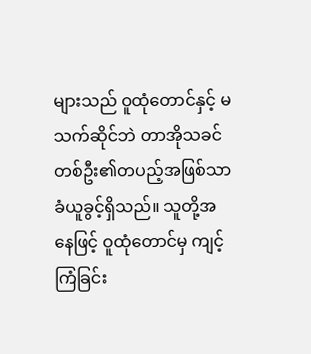များသည် ဝူထုံတောင်နှင့် မသက်ဆိုင်ဘဲ တာအိုသခင်တစ်ဦး၏တပည့်အဖြစ်သာ ခံယူခွင့်ရှိသည်။ သူတို့အနေဖြင့် ဝူထုံတောင်မှ ကျင့်ကြံခြင်း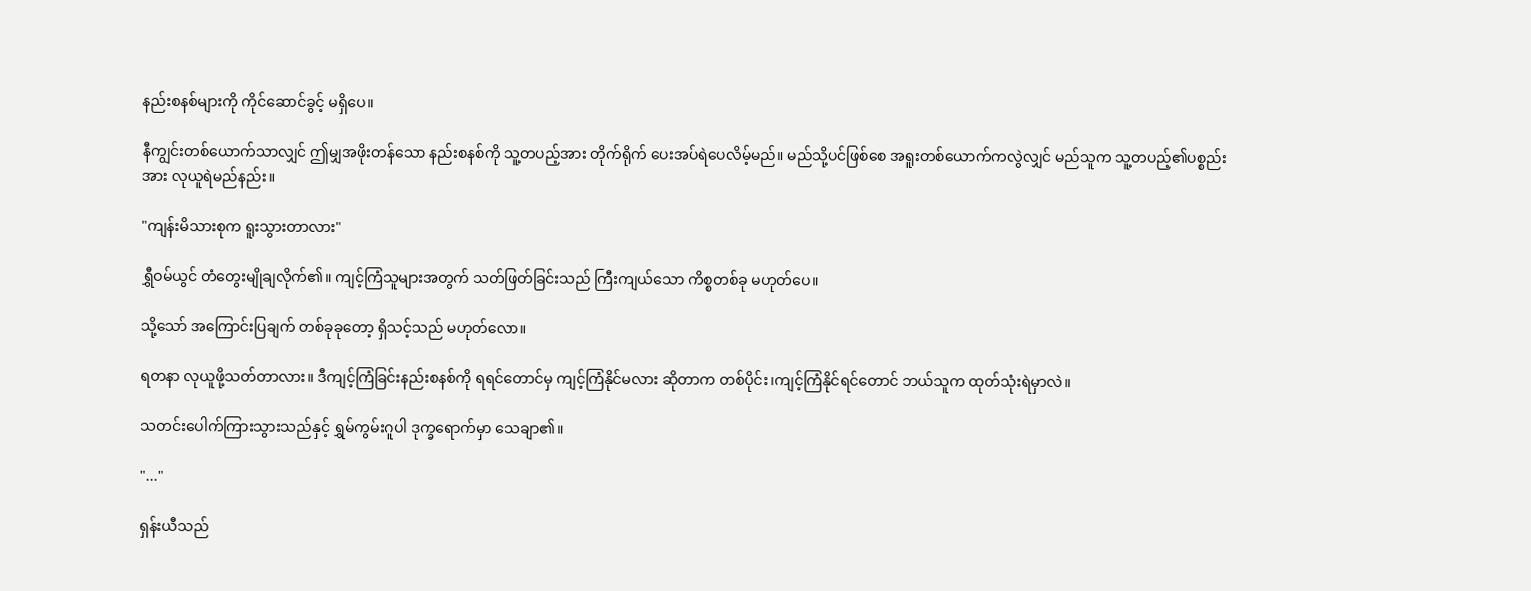နည်းစနစ်များကို ကိုင်ဆောင်ခွင့် မရှိပေ။

နီကျွင်းတစ်ယောက်သာလျှင် ဤမျှအဖိုးတန်သော နည်းစနစ်ကို သူ့တပည့်အား တိုက်ရိုက် ပေးအပ်ရဲပေလိမ့်မည်။ မည်သို့ပင်ဖြစ်စေ အရူးတစ်ယောက်ကလွဲလျှင် မည်သူက သူ့တပည့်၏ပစ္စည်းအား လုယူရဲမည်နည်း။

"ကျန်းမိသားစုက ရူးသွားတာလား"

ရွှီဝမ်ယွင် တံတွေးမျိုချလိုက်၏။ ကျင့်ကြံသူများအတွက် သတ်ဖြတ်ခြင်းသည် ကြီးကျယ်သော ကိစ္စတစ်ခု မဟုတ်ပေ။

သို့သော် အကြောင်းပြချက် တစ်ခုခုတော့ ရှိသင့်သည် မဟုတ်လော။

ရတနာ လုယူဖို့သတ်တာလား။ ဒီကျင့်ကြံခြင်းနည်းစနစ်ကို ရရင်တောင်မှ ကျင့်ကြံနိုင်မလား ဆိုတာက တစ်ပိုင်း၊ကျင့်ကြံနိုင်ရင်တောင် ဘယ်သူက ထုတ်သုံးရဲမှာလဲ။

သတင်းပေါက်ကြားသွားသည်နှင့် ရွှမ်ကွမ်းဂူပါ ဒုက္ခရောက်မှာ သေချာ၏။

"..."

ရှန်းယီသည်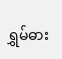ရွှမ်ဓား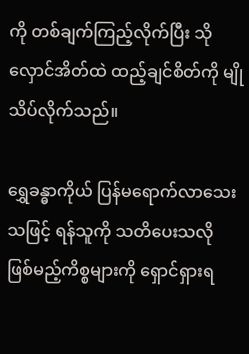ကို တစ်ချက်ကြည့်လိုက်ပြီး သိုလှောင်အိတ်ထဲ ထည့်ချင်စိတ်ကို မျိုသိပ်လိုက်သည်။

ရွှေခန္ဓာကိုယ် ပြန်မရောက်လာသေးသဖြင့် ရန်သူကို သတိပေးသလို ဖြစ်မည့်ကိစ္စများကို ရှောင်ရှားရ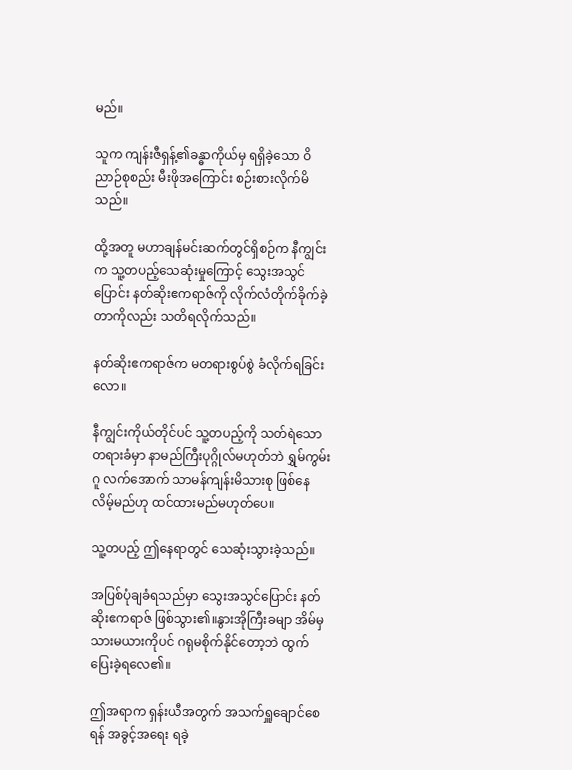မည်။

သူက ကျန်းဇီရှန့်၏ခန္ဓာကိုယ်မှ ရရှိခဲ့သော ဝိညာဉ်စုစည်း မီးဖိုအကြောင်း စဉ်းစားလိုက်မိသည်။

ထို့အတူ မဟာချန်မင်းဆက်တွင်ရှိစဉ်က နီကျွင်းက သူ့တပည့်သေဆုံးမှုကြောင့် သွေးအသွင်ပြောင်း နတ်ဆိုးဧကရာဇ်ကို လိုက်လံတိုက်ခိုက်ခဲ့တာကိုလည်း သတိရလိုက်သည်။

နတ်ဆိုးဧကရာဇ်က မတရားစွပ်စွဲ ခံလိုက်ရခြင်းလော။

နီကျွင်းကိုယ်တိုင်ပင် သူ့တပည့်ကို သတ်ရဲသော တရားခံမှာ နာမည်ကြီးပုဂ္ဂိုလ်မဟုတ်ဘဲ ရွှမ်ကွမ်းဂူ လက်အောက် သာမန်ကျန်းမိသားစု ဖြစ်နေလိမ့်မည်ဟု ထင်ထားမည်မဟုတ်ပေ။

သူ့တပည့် ဤနေရာတွင် သေဆုံးသွားခဲ့သည်။

အပြစ်ပုံချခံရသည်မှာ သွေးအသွင်ပြောင်း နတ်ဆိုးဧကရာဇ် ဖြစ်သွား၏။နွားအိုကြီးခမျာ အိမ်မှ သားမယားကိုပင် ဂရုမစိုက်နိုင်တော့ဘဲ ထွက်ပြေးခဲ့ရလေ၏။

ဤအရာက ရှန်းယီအတွက် အသက်ရှူချောင်စေရန် အခွင့်အရေး ရခဲ့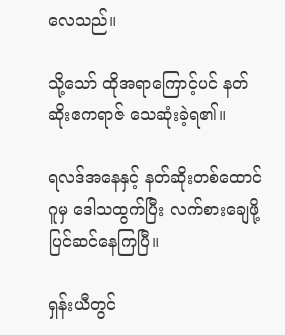လေသည်။

သို့သော် ထိုအရာကြောင့်ပင် နတ်ဆိုးဧကရာဇ် သေဆုံးခဲ့ရ၏။

ရလဒ်အနေနှင့် နတ်ဆိုးတစ်ထောင်ဂူမှ ဒေါသထွက်ပြီး လက်စားချေဖို့ ပြင်ဆင်နေကြပြီ။

ရှန်းယီတွင်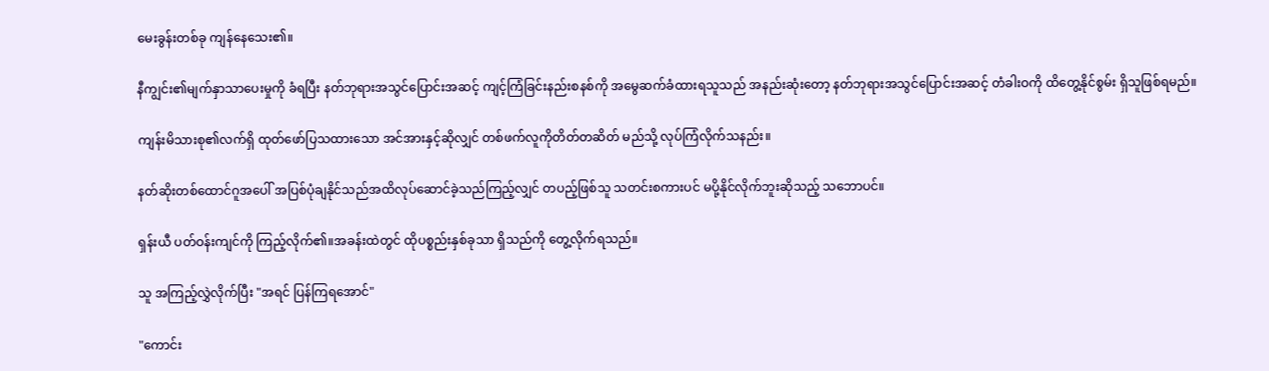မေးခွန်းတစ်ခု ကျန်နေသေး၏။

နီကျွင်း၏မျက်နှာသာပေးမှုကို ခံရပြီး နတ်ဘုရားအသွင်ပြောင်းအဆင့် ကျင့်ကြံခြင်းနည်းစနစ်ကို အမွေဆက်ခံထားရသူသည် အနည်းဆုံးတော့ နတ်ဘုရားအသွင်ပြောင်းအဆင့် တံခါးဝကို ထိတွေ့နိုင်စွမ်း ရှိသူဖြစ်ရမည်။

ကျန်းမိသားစု၏လက်ရှိ ထုတ်ဖော်ပြသထားသော အင်အားနှင့်ဆိုလျှင် တစ်ဖက်လူကိုတိတ်တဆိတ် မည်သို့ လုပ်ကြံလိုက်သနည်း။

နတ်ဆိုးတစ်ထောင်ဂူအပေါ် အပြစ်ပုံချနိုင်သည်အထိလုပ်ဆောင်ခဲ့သည်ကြည့်လျှင် တပည့်ဖြစ်သူ သတင်းစကားပင် မပို့နိုင်လိုက်ဘူးဆိုသည့် သဘောပင်။

ရှန်းယီ ပတ်ဝန်းကျင်ကို ကြည့်လိုက်၏။အခန်းထဲတွင် ထိုပစ္စည်းနှစ်ခုသာ ရှိသည်ကို တွေ့လိုက်ရသည်။

သူ အကြည့်လွှဲလိုက်ပြီး "အရင် ပြန်ကြရအောင်"

"ကောင်း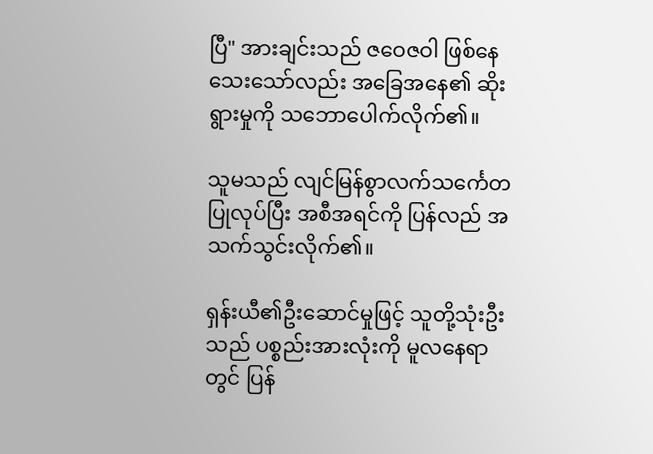ပြီ" အားချင်းသည် ဇဝေဇဝါ ဖြစ်နေသေးသော်လည်း အခြေအနေ၏ ဆိုးရွားမှုကို သဘောပေါက်လိုက်၏။

သူမသည် လျင်မြန်စွာလက်သင်္ကေတ ပြုလုပ်ပြီး အစီအရင်ကို ပြန်လည် အသက်သွင်းလိုက်၏။

ရှန်းယီ၏ဦးဆောင်မှုဖြင့် သူတို့သုံးဦးသည် ပစ္စည်းအားလုံးကို မူလနေရာတွင် ပြန်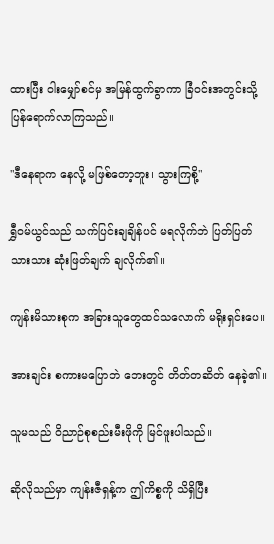ထားပြီး ဝါးမျှော်စင်မှ အမြန်ထွက်ခွာကာ ခြံဝင်းအတွင်းသို့ ပြန်ရောက်လာကြသည်။

"ဒီနေရာက နေလို့ မဖြစ်တော့ဘူး၊ သွားကြစို့"

ရွှီဝမ်ယွင်သည် သက်ပြင်းချချိန်ပင် မရလိုက်ဘဲ ပြတ်ပြတ်သားသား ဆုံးဖြတ်ချက် ချလိုက်၏။

ကျန်းမိသားစုက အခြားသူတွေထင်သလောက် မရိုးရှင်းပေ။

အားချင်း စကားမပြောဘဲ ဘေးတွင် တိတ်တဆိတ် နေခဲ့၏။

သူမသည် ဝိညာဉ်စုစည်းမီးဖိုကို မြင်ဖူးပါသည်။

ဆိုလိုသည်မှာ ကျန်းဇီရှန့်က ဤကိစ္စကို သိရှိပြီး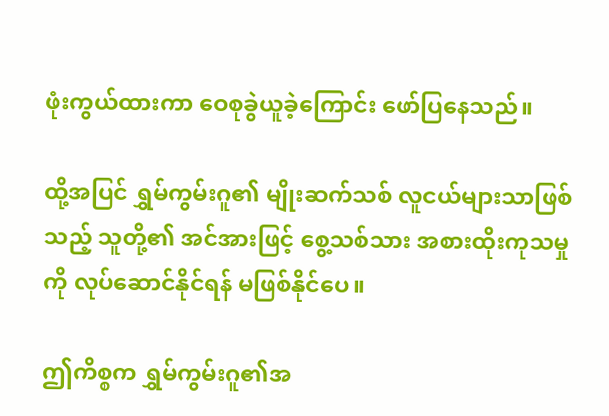ဖုံးကွယ်ထားကာ ဝေစုခွဲယူခဲ့ကြောင်း ဖော်ပြနေသည်။

ထို့အပြင် ရွှမ်ကွမ်းဂူ၏ မျိုးဆက်သစ် လူငယ်များသာဖြစ်သည့် သူတို့၏ အင်အားဖြင့် စွေ့သစ်သား အစားထိုးကုသမှုကို လုပ်ဆောင်နိုင်ရန် မဖြစ်နိုင်ပေ။

ဤကိစ္စက ရွှမ်ကွမ်းဂူ၏အ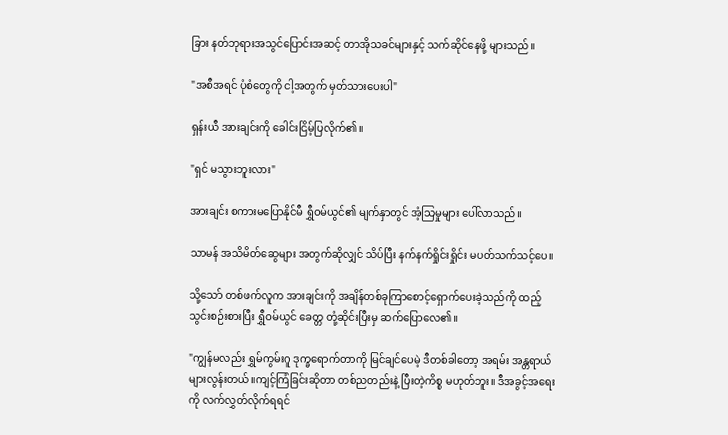ခြား နတ်ဘုရားအသွင်ပြောင်းအဆင့် တာအိုသခင်များနှင့် သက်ဆိုင်နေဖို့ များသည်။

"အစီအရင် ပုံစံတွေကို ငါ့အတွက် မှတ်သားပေးပါ"

ရှန်းယီ အားချင်းကို ခေါင်းငြိမ့်ပြလိုက်၏။

"ရှင် မသွားဘူးလား"

အားချင်း စကားမပြောနိုင်မီ ရွှီဝမ်ယွင်၏ မျက်နှာတွင် အံ့သြမှုများ ပေါ်လာသည်။

သာမန် အသိမိတ်ဆွေများ အတွက်ဆိုလျှင် သိပ်ပြီး နက်နက်ရှိုင်းရှိုင်း မပတ်သက်သင့်ပေ။

သို့သော် တစ်ဖက်လူက အားချင်းကို အချိန်တစ်ခုကြာစောင့်ရှောက်ပေးခဲ့သည်ကို ထည့်သွင်းစဉ်းစားပြီး ရွှီဝမ်ယွင် ခေတ္တ တုံ့ဆိုင်းပြီးမှ ဆက်ပြောလေ၏။

"ကျွန်မလည်း ရွှမ်ကွမ်းဂူ ဒုက္ခရောက်တာကို မြင်ချင်ပေမဲ့ ဒီတစ်ခါတော့ အရမ်း အန္တရာယ်များလွန်းတယ်။ကျင့်ကြံခြင်းဆိုတာ တစ်ညတည်းနဲ့ ပြီးတဲ့ကိစ္စ မဟုတ်ဘူး။ ဒီအခွင့်အရေးကို လက်လွှတ်လိုက်ရရင်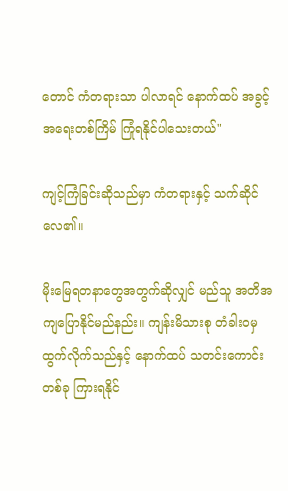တောင် ကံတရားသာ ပါလာရင် နောက်ထပ် အခွင့်အရေးတစ်ကြိမ် ကြုံရနိုင်ပါသေးတယ်"

ကျင့်ကြံခြင်းဆိုသည်မှာ ကံတရားနှင့် သက်ဆိုင်လေ၏။

မိုးမြေရတနာတွေအတွက်ဆိုလျှင် မည်သူ အတိအကျပြောနိုင်မည်နည်း။ ကျန်းမိသားစု တံခါးဝမှ ထွက်လိုက်သည်နှင့် နောက်ထပ် သတင်းကောင်းတစ်ခု ကြားရနိုင်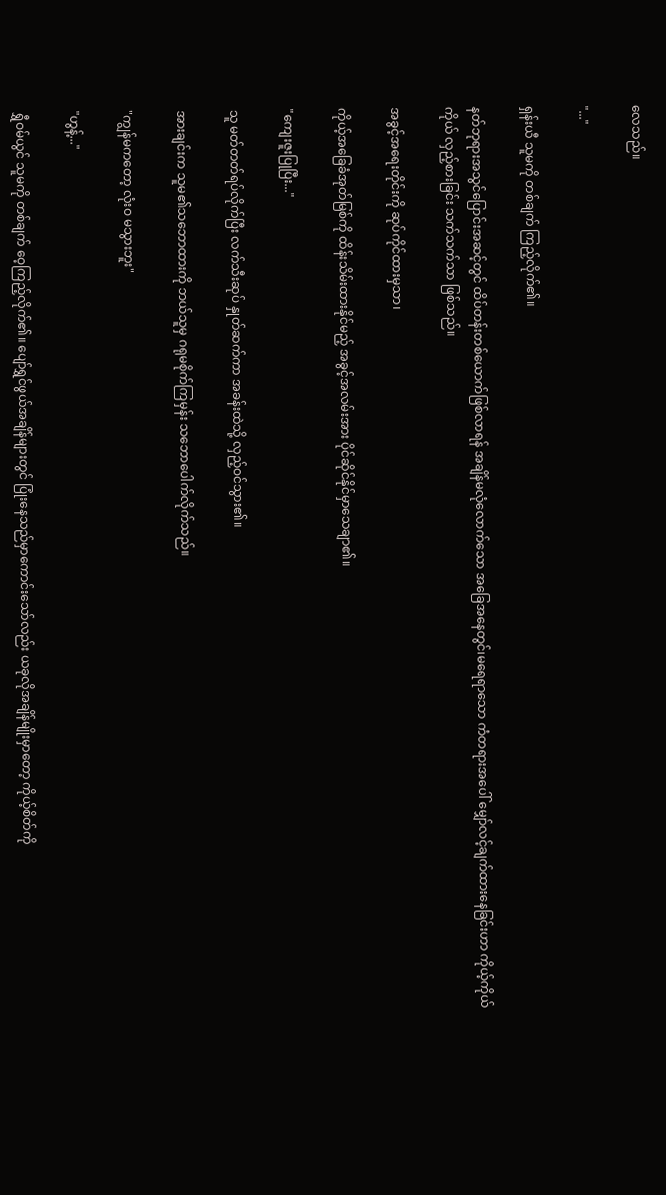လေသည်။

"..."

ရှန်းယီ သူမကို တစ်ချက် ကြည့်လိုက်၏။

နတ်ဘုရားအသွင်ပြောင်းအဆင့်တွင် ထိပ်တန်းတစ်ယောက်ဖြစ်လာရန် အချိန်မလုံလောက်သော အခြေအနေတွင်၊မရေရာသော ကံတရားအပေါ် မျှော်လင့်ချက်ထားနေခြင်းဟာ ကိုယ့်ကိုယ်ကိုယ် လှည့်စားခြင်း သက်သက်သာ ဖြစ်သည်။

အခွင့်အရေးတိုင်းကို ဆုပ်ကိုင်ထားမှသာ၊

ကိုယ့်အခြေခံအုတ်မြစ်ကို ထိန်းသိမ်းထားနိုင်မည့် အခွင့်အလမ်းအား ပိုင်ဆိုင်နိုင်မှာသေချာ၏။

"ကျေးဇူးပြုပြီး..."

သူ မတ်တတ်ရပ်လိုက်ပြီး လက်သီးဆုပ် နှုတ်ဆက်ကာ အခန်းထဲသို့ လှည့်ဝင်သွား၏။

အားချင်းက သူမ၏သဘောထားကို ဘယ်သူမှ ဂရုမစိုက်ကြမှန်း သဘောပေါက်လိုက်သည်။

"ကျွန်မကတော့ လုံးဝ မသွားဘူး"

"ဟွန့်..."

ရွှီဝမ်ယွင် သူမကို တစ်ချက် ဝေ့ကြည့်လိုက်၏။ ပျော်ရွှင်ဖွယ်အချိန်များတွင် ပြုံးနေသည်မှာကောင်းသော်လည်း ယခုလိုအချိန်မျိုးမှာတော့ ကိုယ့်စိတ်ကို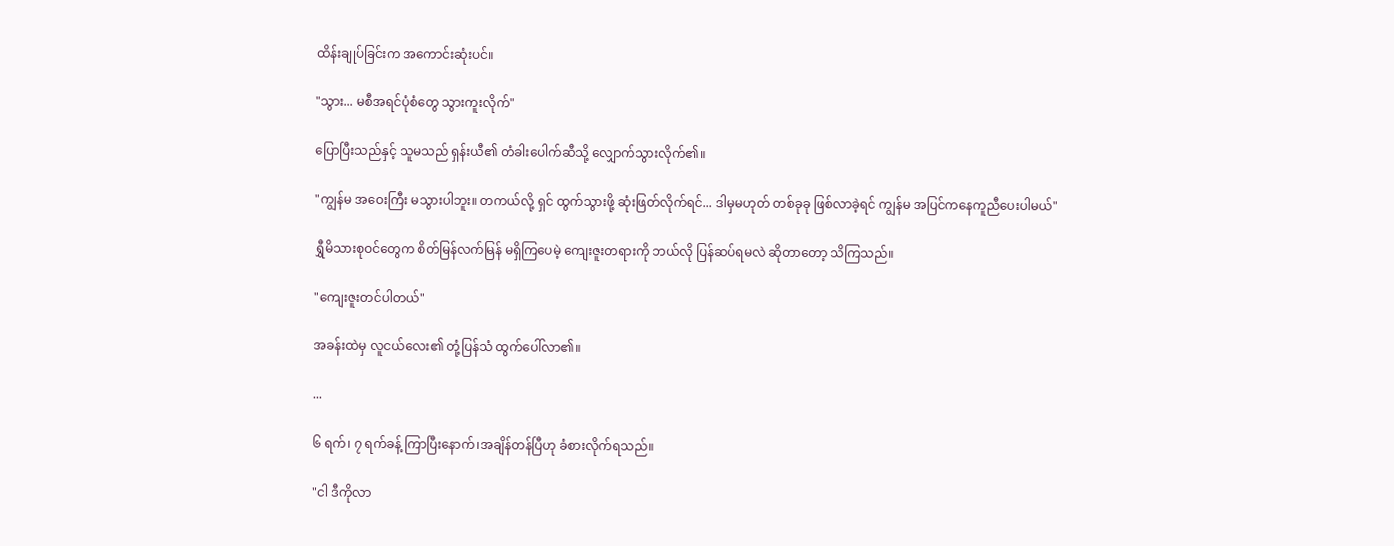ထိန်းချုပ်ခြင်းက အကောင်းဆုံးပင်။

"သွား... မစီအရင်ပုံစံတွေ သွားကူးလိုက်"

ပြောပြီးသည်နှင့် သူမသည် ရှန်းယီ၏ တံခါးပေါက်ဆီသို့ လျှောက်သွားလိုက်၏။

"ကျွန်မ အဝေးကြီး မသွားပါဘူး။ တကယ်လို့ ရှင် ထွက်သွားဖို့ ဆုံးဖြတ်လိုက်ရင်... ဒါမှမဟုတ် တစ်ခုခု ဖြစ်လာခဲ့ရင် ကျွန်မ အပြင်ကနေကူညီပေးပါမယ်"

ရွှီမိသားစုဝင်တွေက စိတ်မြန်လက်မြန် မရှိကြပေမဲ့ ကျေးဇူးတရားကို ဘယ်လို ပြန်ဆပ်ရမလဲ ဆိုတာတော့ သိကြသည်။

"ကျေးဇူးတင်ပါတယ်"

အခန်းထဲမှ လူငယ်လေး၏ တုံ့ပြန်သံ ထွက်ပေါ်လာ၏။

...

၆ ရက်၊ ၇ ရက်ခန့် ကြာပြီးနောက်၊အချိန်တန်ပြီဟု ခံစားလိုက်ရသည်။

"ငါ ဒီကိုလာ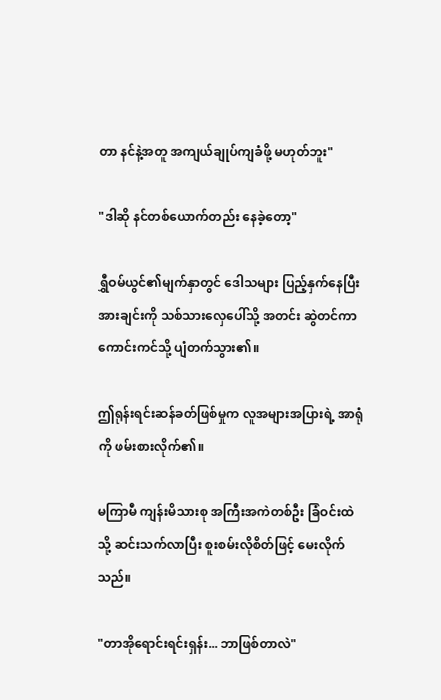တာ နင်နဲ့အတူ အကျယ်ချုပ်ကျခံဖို့ မဟုတ်ဘူး"

"ဒါဆို နင်တစ်ယောက်တည်း နေခဲ့တော့"

ရွှီဝမ်ယွင်၏မျက်နှာတွင် ဒေါသများ ပြည့်နှက်နေပြီး အားချင်းကို သစ်သားလှေပေါ်သို့ အတင်း ဆွဲတင်ကာ ကောင်းကင်သို့ ပျံတက်သွား၏။

ဤရုန်းရင်းဆန်ခတ်ဖြစ်မှုက လူအများအပြားရဲ့ အာရုံကို ဖမ်းစားလိုက်၏။

မကြာမီ ကျန်းမိသားစု အကြီးအကဲတစ်ဦး ခြံဝင်းထဲသို့ ဆင်းသက်လာပြီး စူးစမ်းလိုစိတ်ဖြင့် မေးလိုက်သည်။

"တာအိုရောင်းရင်းရှန်း... ဘာဖြစ်တာလဲ"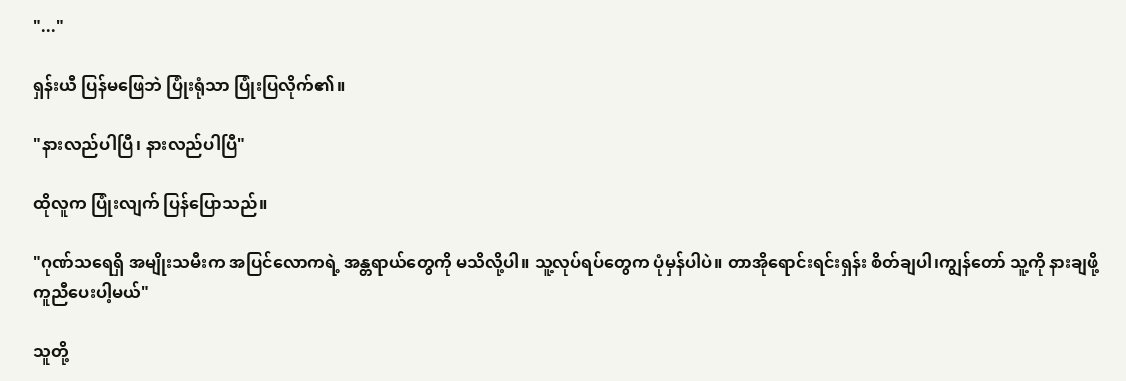"..."

ရှန်းယီ ပြန်မဖြေဘဲ ပြုံးရုံသာ ပြုံးပြလိုက်၏။

"နားလည်ပါပြီ၊ နားလည်ပါပြီ"

ထိုလူက ပြုံးလျက် ပြန်ပြောသည်။

"ဂုဏ်သရေရှိ အမျိုးသမီးက အပြင်လောကရဲ့ အန္တရာယ်တွေကို မသိလို့ပါ။ သူ့လုပ်ရပ်တွေက ပုံမှန်ပါပဲ။ တာအိုရောင်းရင်းရှန်း စိတ်ချပါ၊ကျွန်တော် သူ့ကို နားချဖို့ ကူညီပေးပါ့မယ်"

သူတို့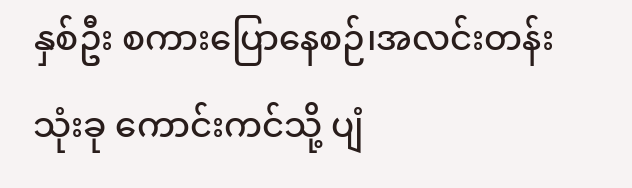နှစ်ဦး စကားပြောနေစဉ်၊အလင်းတန်း သုံးခု ကောင်းကင်သို့ ပျံ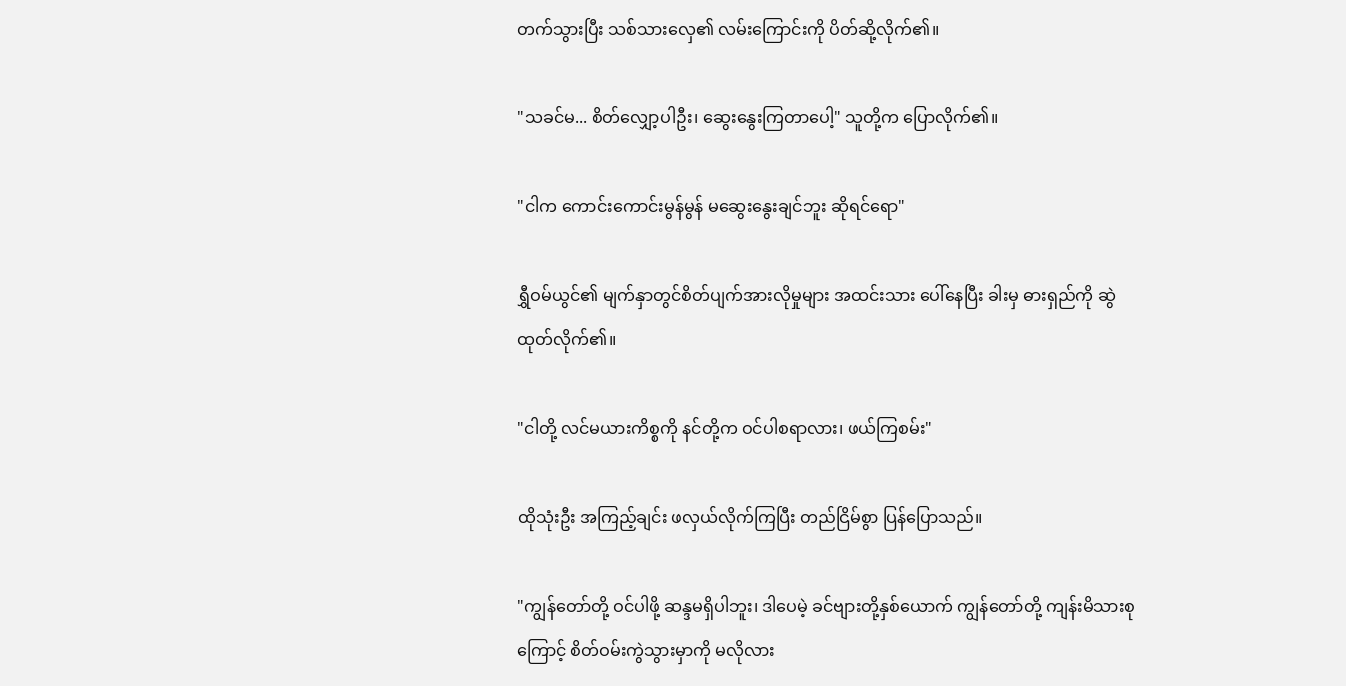တက်သွားပြီး သစ်သားလှေ၏ လမ်းကြောင်းကို ပိတ်ဆို့လိုက်၏။

"သခင်မ... စိတ်လျှော့ပါဦး၊ ဆွေးနွေးကြတာပေါ့" သူတို့က ပြောလိုက်၏။

"ငါက ကောင်းကောင်းမွန်မွန် မဆွေးနွေးချင်ဘူး ဆိုရင်ရော"

ရွှီဝမ်ယွင်၏ မျက်နှာတွင်စိတ်ပျက်အားလိုမှုများ အထင်းသား ပေါ်နေပြီး ခါးမှ ဓားရှည်ကို ဆွဲထုတ်လိုက်၏။

"ငါတို့ လင်မယားကိစ္စကို နင်တို့က ဝင်ပါစရာလား၊ ဖယ်ကြစမ်း"

ထိုသုံးဦး အကြည့်ချင်း ဖလှယ်လိုက်ကြပြီး တည်ငြိမ်စွာ ပြန်ပြောသည်။

"ကျွန်တော်တို့ ဝင်ပါဖို့ ဆန္ဒမရှိပါဘူး၊ ဒါပေမဲ့ ခင်ဗျားတို့နှစ်ယောက် ကျွန်တော်တို့ ကျန်းမိသားစုကြောင့် စိတ်ဝမ်းကွဲသွားမှာကို မလိုလား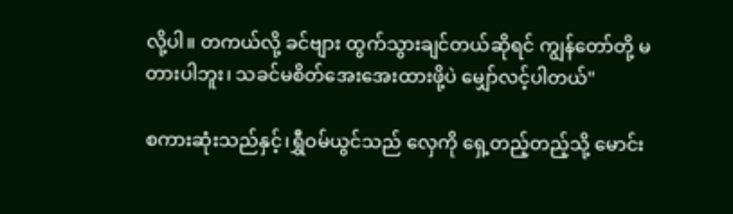လို့ပါ။ တကယ်လို့ ခင်ဗျား ထွက်သွားချင်တယ်ဆိုရင် ကျွန်တော်တို့ မတားပါဘူး၊ သခင်မစိတ်အေးအေးထားဖို့ပဲ မျှော်လင့်ပါတယ်"

စကားဆုံးသည်နှင့်၊ရွှီဝမ်ယွင်သည် လှေကို ရှေ့တည့်တည့်သို့ မောင်း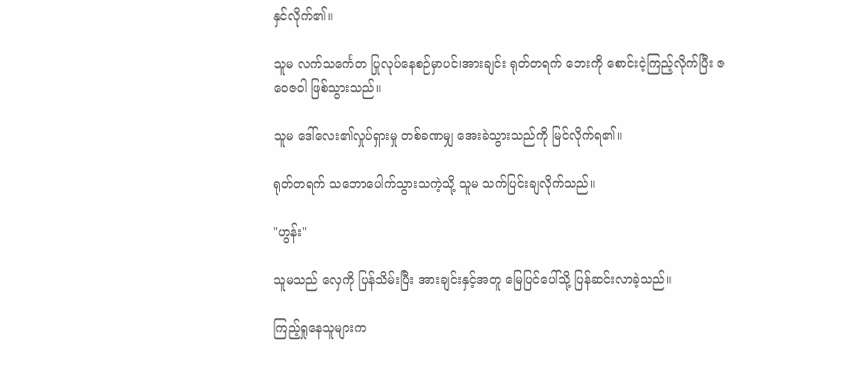နှင်လိုက်၏။

သူမ လက်သင်္ကေတ ပြုလုပ်နေစဉ်မှာပင်၊အားချင်း ရုတ်တရက် ဘေးကို စောင်းငဲ့ကြည့်လိုက်ပြီး ဇဝေဇဝါ ဖြစ်သွားသည်။

သူမ ဒေါ်လေး၏လှုပ်ရှားမှု တစ်ခဏမျှ အေးခဲသွားသည်ကို မြင်လိုက်ရ၏။

ရုတ်တရက် သဘောပေါက်သွားသကဲ့သို့ သူမ သက်ပြင်းချလိုက်သည်။

"ဟွန်း"

သူမသည် လှေကို ပြန်သိမ်းပြီး အားချင်းနှင့်အတူ မြေပြင်ပေါ်သို့ ပြန်ဆင်းလာခဲ့သည်။

ကြည့်ရှုနေသူများက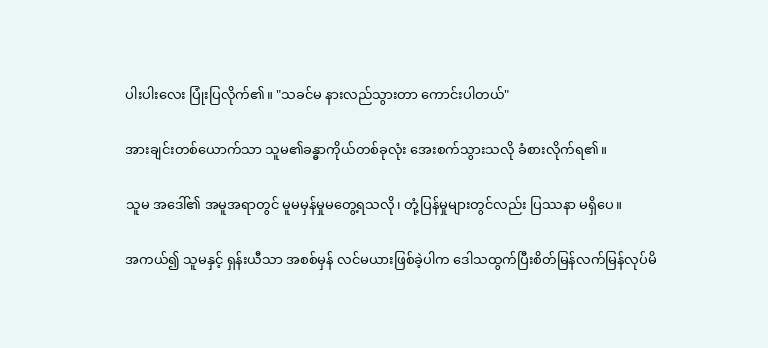ပါးပါးလေး ပြုံးပြလိုက်၏။ "သခင်မ နားလည်သွားတာ ကောင်းပါတယ်"

အားချင်းတစ်ယောက်သာ သူမ၏ခန္ဓာကိုယ်တစ်ခုလုံး အေးစက်သွားသလို ခံစားလိုက်ရ၏။

သူမ အဒေါ်၏ အမူအရာတွင် မူမမှန်မှုမတွေ့ရသလို၊ တုံ့ပြန်မှုများတွင်လည်း ပြဿနာ မရှိပေ။

အကယ်၍ သူမနှင့် ရှန်းယီသာ အစစ်မှန် လင်မယားဖြစ်ခဲ့ပါက ဒေါသထွက်ပြီးစိတ်မြန်လက်မြန်လုပ်မိ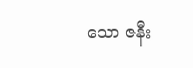သော ဇနီး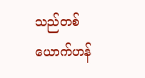သည်တစ်ယောက်ဟန်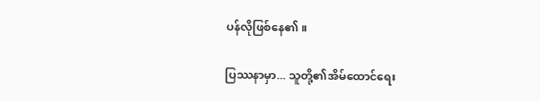ပန်လိုဖြစ်နေ၏။

ပြဿနာမှာ... သူတို့၏အိမ်ထောင်ရေး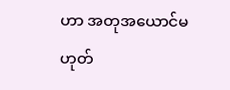ဟာ အတုအယောင်မဟုတ်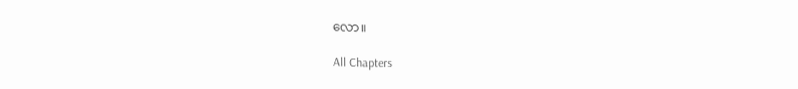လော။

All Chapters